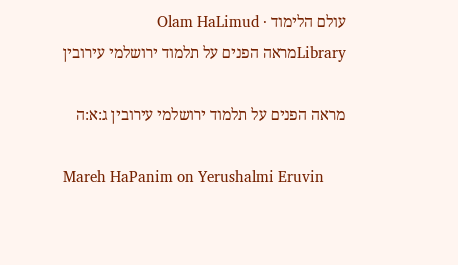עולם הלימוד · Olam HaLimud
Libraryמראה הפנים על תלמוד ירושלמי עירובין

מראה הפנים על תלמוד ירושלמי עירובין ג:א:ה

Mareh HaPanim on Yerushalmi Eruvin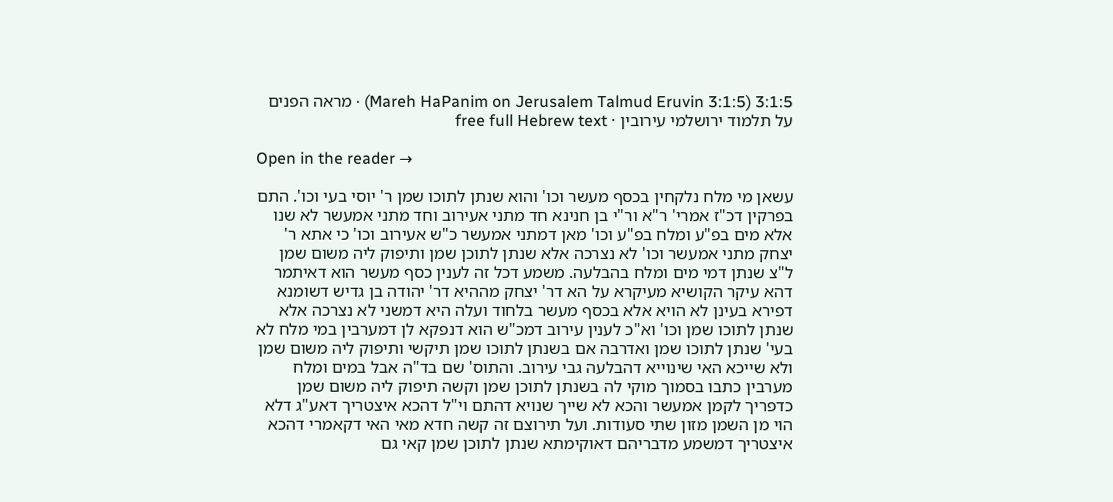3:1:5 (Mareh HaPanim on Jerusalem Talmud Eruvin 3:1:5) · מראה הפנים על תלמוד ירושלמי עירובין · free full Hebrew text

Open in the reader →

עשאן מי מלח נלקחין בכסף מעשר וכו' והוא שנתן לתוכו שמן ר' יוסי בעי וכו'. התם בפרקין דכ"ז אמרי' ר"א ור"י בן חנינא חד מתני אעירוב וחד מתני אמעשר לא שנו אלא מים בפ"ע ומלח בפ"ע וכו' מאן דמתני אמעשר כ"ש אעירוב וכו' כי אתא ר' יצחק מתני אמעשר וכו' לא נצרכה אלא שנתן לתוכן שמן ותיפוק ליה משום שמן ל"צ שנתן דמי מים ומלח בהבלעה. משמע דכל זה לענין כסף מעשר הוא דאיתמר דהא עיקר הקושיא מעיקרא על הא דר' יצחק מההיא דר' יהודה בן גדיש דשומנא דפירא בעינן לא הויא אלא בכסף מעשר בלחוד ועלה היא דמשני לא נצרכה אלא שנתן לתוכו שמן וכו' וא"כ לענין עירוב דמכ"ש הוא דנפקא לן דמערבין במי מלח לא בעי' שנתן לתוכו שמן ואדרבה אם בשנתן לתוכו שמן תיקשי ותיפוק ליה משום שמן ולא שייכא האי שינוייא דהבלעה גבי עירוב. והתוס' שם בד"ה אבל במים ומלח מערבין כתבו בסמוך מוקי לה בשנתן לתוכן שמן וקשה תיפוק ליה משום שמן כדפריך לקמן אמעשר והכא לא שייך שנויא דהתם וי"ל דהכא איצטריך דאע"ג דלא הוי מן השמן מזון שתי סעודות. ועל תירוצם זה קשה חדא מאי האי דקאמרי דהכא איצטריך דמשמע מדבריהם דאוקימתא שנתן לתוכן שמן קאי גם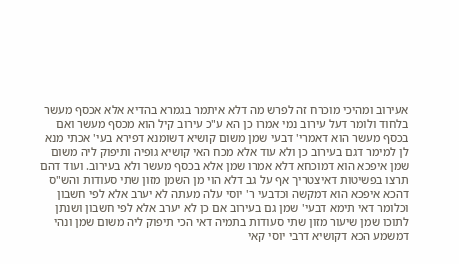אעירוב ומהיכי מוכרח זה לפרש מה דלא איתמר בגמרא בהדיא אלא אכסף מעשר בלחוד ולומר דעל עירוב נמי אמרו כן הא ע"כ עירוב קיל הוא מכסף מעשר ואם בכסף מעשר הוא דאמרי' דבעי שמן משום קושיא דשומנא דפירא בעי' אכתי מנא לן למימר דגם בעירוב כן ולא עוד אלא מכח האי קושיא גופיה ותיפוק ליה משום שמן איפכא הוא דמוכחא דלא אמרו שמן אלא בכסף מעשר ולא בעירוב. ועוד דהם תרצו בפשיטות דאיצטריך אף על גב דלא הוי מן השמן מזון שתי סעודות והש"ס דהכא איפכא הוא דמקשה וכדבעי ר' יוסי עלה מעתה לא יערב אלא לפי חשבון וכלומר דאי תימא דבעי' שמן גם בעירוב אם כן לא יערב אלא לפי חשבון ושנתן לתוכו שמן שיעור מזון שתי סעודות בתמיה דאי הכי תיפוק ליה משום שמן ונהי דמשמע הכא דקושיא דרבי יוסי קאי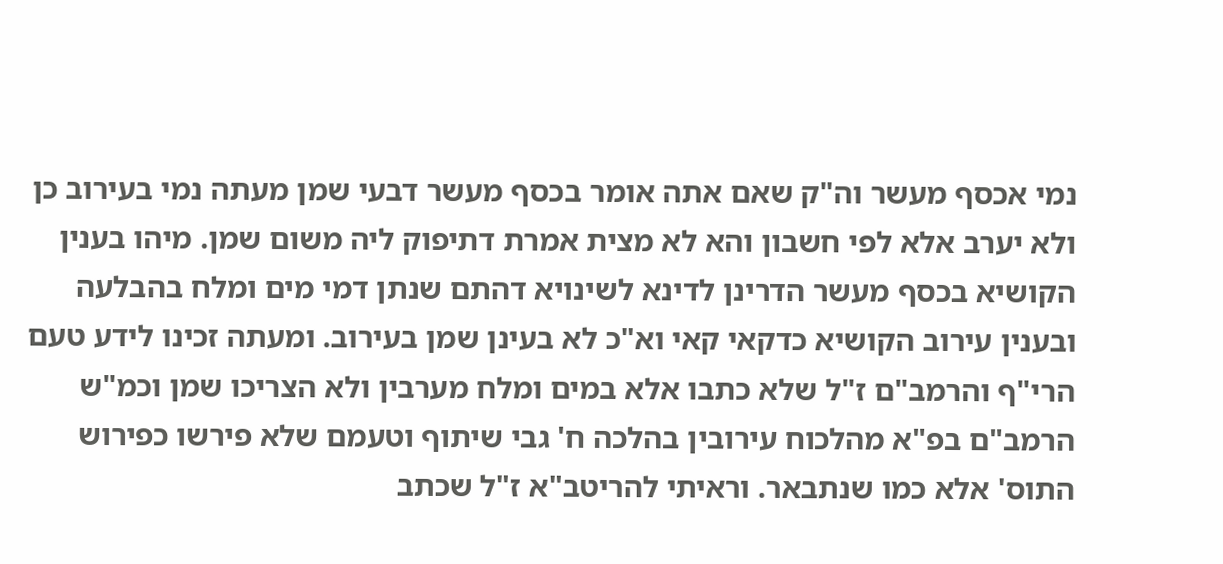נמי אכסף מעשר וה"ק שאם אתה אומר בכסף מעשר דבעי שמן מעתה נמי בעירוב כן ולא יערב אלא לפי חשבון והא לא מצית אמרת דתיפוק ליה משום שמן. מיהו בענין הקושיא בכסף מעשר הדרינן לדינא לשינויא דהתם שנתן דמי מים ומלח בהבלעה ובענין עירוב הקושיא כדקאי קאי וא"כ לא בעינן שמן בעירוב. ומעתה זכינו לידע טעם הרי"ף והרמב"ם ז"ל שלא כתבו אלא במים ומלח מערבין ולא הצריכו שמן וכמ"ש הרמב"ם בפ"א מהלכוח עירובין בהלכה ח' גבי שיתוף וטעמם שלא פירשו כפירוש התוס' אלא כמו שנתבאר. וראיתי להריטב"א ז"ל שכתב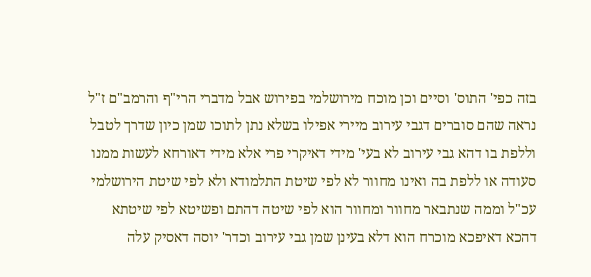בזה כפי' התוס' וסיים וכן מוכח מירושלמי בפירוש אבל מדברי הרי"ף והרמב"ם ז"ל נראה שהם סוברים דגבי עירוב מיירי אפילו בשלא נתן לתוכו שמן כיון שדרך לטבל וללפת בו דהא גבי עירוב לא בעי' מידי דאיקרי פרי אלא מידי דאורחא לעשות ממנו סעודה או ללפת בה ואינו מחוור לא לפי שיטת התלמודא ולא לפי שיטת הירושלמי עכ"ל וממה שנתבאר מחוור ומחוור הוא לפי שיטה דהתם ופשיטא לפי שיטתא דהכא דאיפכא מוכרח הוא דלא בעינן שמן גבי עירוב וכדר' יוסה דאסיק עלה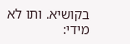בקושיא. ותו לא מידי: